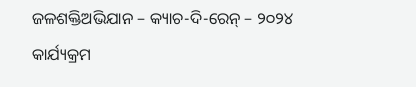ଜଳଶକ୍ତିଅଭିଯାନ – କ୍ୟାଚ-ଦି-ରେନ୍ – ୨୦୨୪ କାର୍ଯ୍ୟକ୍ରମ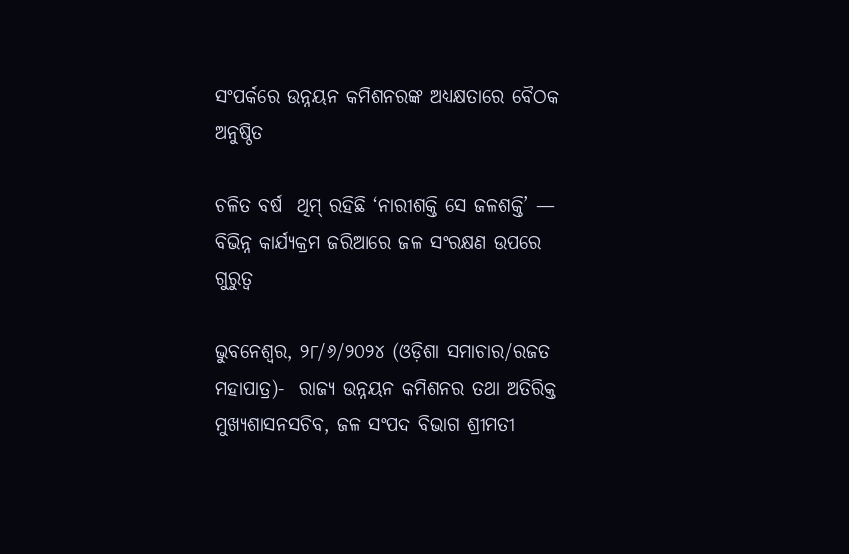ସଂପର୍କରେ ଉନ୍ନୟନ କମିଶନରଙ୍କ ଅଧ୍ୟକ୍ଷତାରେ ବୈଠକ ଅନୁଷ୍ଠିତ

ଚଳିତ ବର୍ଷ  ଥିମ୍ ରହିଛି ‘ନାରୀଶକ୍ତି ସେ ଜଳଶକ୍ତି’ — ବିଭିନ୍ନ କାର୍ଯ୍ୟକ୍ରମ ଜରିଆରେ ଜଳ ସଂରକ୍ଷଣ ଉପରେ ଗୁରୁତ୍ୱ

ଭୁବନେଶ୍ୱର, ୨୮/୬/୨୦୨୪ (ଓଡ଼ିଶା ସମାଚାର/ରଜତ ମହାପାତ୍ର)-  ରାଜ୍ୟ ଉନ୍ନୟନ କମିଶନର ତଥା ଅତିରିକ୍ତ ମୁଖ୍ୟଶାସନସଚିବ, ଜଳ ସଂପଦ ବିଭାଗ ଶ୍ରୀମତୀ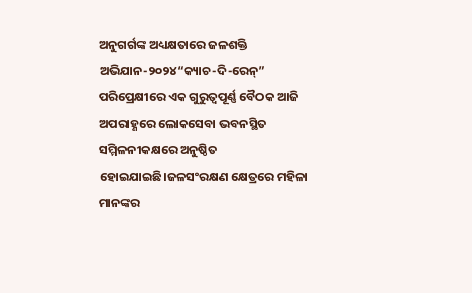ଅନୁଗର୍ଗଙ୍କ ଅଧ୍ୟକ୍ଷତାରେ ଜଳଶକ୍ତି ଅଭିଯାନ-୨୦୨୪“କ୍ୟାଚ-ଦି-ରେନ୍” ପରିପ୍ରେକ୍ଷୀରେ ଏକ ଗୁରୁତ୍ୱପୂର୍ଣ୍ଣ ବୈଠକ ଆଜି ଅପରାହ୍ଣରେ ଲୋକସେବା ଭବନସ୍ଥିତ ସମ୍ମିଳନୀକକ୍ଷରେ ଅନୁଷ୍ଠିତ ହୋଇଯାଇଛି।ଜଳସଂରକ୍ଷଣ କ୍ଷେତ୍ରରେ ମହିଳା ମାନଙ୍କର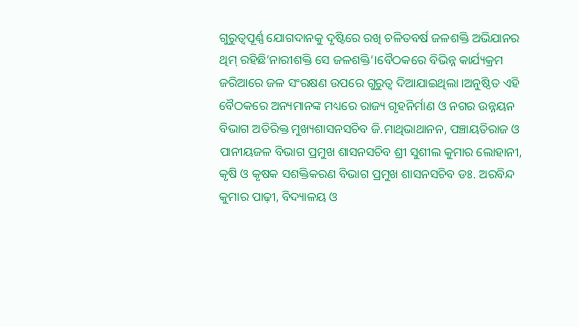ଗୁରୁତ୍ୱପୂର୍ଣ୍ଣ ଯୋଗଦାନକୁ ଦୃଷ୍ଟିରେ ରଖି ଚଳିତବର୍ଷ ଜଳଶକ୍ତି ଅଭିଯାନର ଥିମ୍ ରହିଛି’ନାରୀଶକ୍ତି ସେ ଜଳଶକ୍ତି’।ବୈଠକରେ ବିଭିନ୍ନ କାର୍ଯ୍ୟକ୍ରମ ଜରିଆରେ ଜଳ ସଂରକ୍ଷଣ ଉପରେ ଗୁରୁତ୍ୱ ଦିଆଯାଇଥିଲା ।ଅନୁଷ୍ଠିତ ଏହି ବୈଠକରେ ଅନ୍ୟମାନଙ୍କ ମଧ୍ୟରେ ରାଜ୍ୟ ଗୃହନିର୍ମାଣ ଓ ନଗର ଉନ୍ନୟନ ବିଭାଗ ଅତିରିକ୍ତ ମୁଖ୍ୟଶାସନସଚିବ ଜି.ମାଥିଭାଥାନନ, ପଞ୍ଚାୟତିରାଜ ଓ ପାନୀୟଜଳ ବିଭାଗ ପ୍ରମୁଖ ଶାସନସଚିବ ଶ୍ରୀ ସୁଶୀଲ କୁମାର ଲୋହାନୀ, କୃଷି ଓ କୃଷକ ସଶକ୍ତିକରଣ ବିଭାଗ ପ୍ରମୁଖ ଶାସନସଚିବ ଡଃ. ଅରବିନ୍ଦ କୁମାର ପାଢ଼ୀ, ବିଦ୍ୟାଳୟ ଓ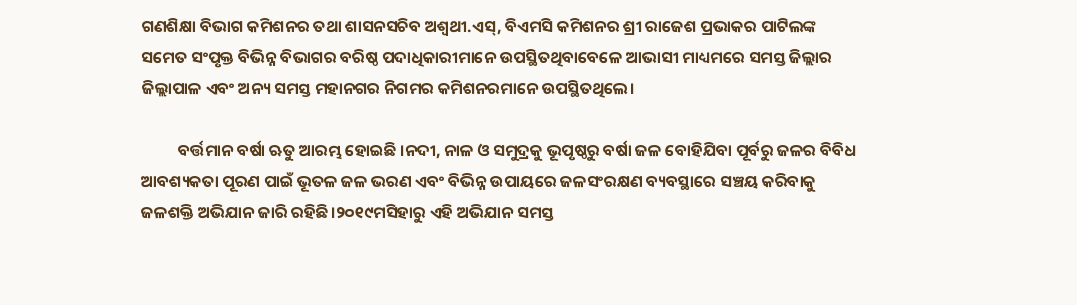ଗଣଶିକ୍ଷା ବିଭାଗ କମିଶନର ତଥା ଶାସନସଚିବ ଅଶ୍ୱଥୀ.ଏସ୍, ବିଏମସି କମିଶନର ଶ୍ରୀ ରାଜେଶ ପ୍ରଭାକର ପାଟିଲଙ୍କ ସମେତ ସଂପୃକ୍ତ ବିଭିନ୍ନ ବିଭାଗର ବରିଷ୍ଠ ପଦାଧିକାରୀମାନେ ଉପସ୍ଥିତଥିବାବେଳେ ଆଭାସୀ ମାଧ୍ୟମରେ ସମସ୍ତ ଜିଲ୍ଲାର ଜିଲ୍ଲାପାଳ ଏବଂ ଅନ୍ୟ ସମସ୍ତ ମହାନଗର ନିଗମର କମିଶନରମାନେ ଉପସ୍ଥିତଥିଲେ।

          ବର୍ତ୍ତମାନ ବର୍ଷା ଋତୁ ଆରମ୍ଭ ହୋଇଛି ।ନଦୀ, ନାଳ ଓ ସମୁଦ୍ରକୁ ଭୂପୃଷ୍ଠରୁ ବର୍ଷା ଜଳ ବୋହିଯିବା ପୂର୍ବରୁ ଜଳର ବିବିଧ ଆବଶ୍ୟକତା ପୂରଣ ପାଇଁ ଭୂତଳ ଜଳ ଭରଣ ଏବଂ ବିଭିନ୍ନ ଉପାୟରେ ଜଳସଂରକ୍ଷଣ ବ୍ୟବସ୍ଥାରେ ସଞ୍ଚୟ କରିବାକୁ ଜଳଶକ୍ତି ଅଭିଯାନ ଜାରି ରହିଛି।୨୦୧୯ମସିହାରୁ ଏହି ଅଭିଯାନ ସମସ୍ତ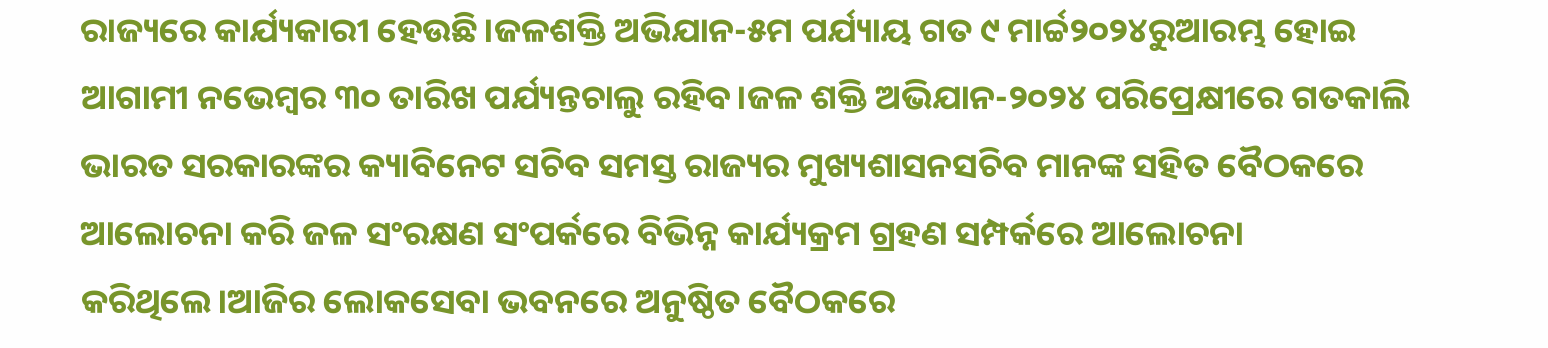ରାଜ୍ୟରେ କାର୍ଯ୍ୟକାରୀ ହେଉଛି।ଜଳଶକ୍ତି ଅଭିଯାନ-୫ମ ପର୍ଯ୍ୟାୟ ଗତ ୯ ମାର୍ଚ୍ଚ୨୦୨୪ରୁଆରମ୍ଭ ହୋଇ ଆଗାମୀ ନଭେମ୍ବର ୩୦ ତାରିଖ ପର୍ଯ୍ୟନ୍ତଚାଲୁ ରହିବ।ଜଳ ଶକ୍ତି ଅଭିଯାନ-୨୦୨୪ ପରିପ୍ରେକ୍ଷୀରେ ଗତକାଲି ଭାରତ ସରକାରଙ୍କର କ୍ୟାବିନେଟ ସଚିବ ସମସ୍ତ ରାଜ୍ୟର ମୁଖ୍ୟଶାସନସଚିବ ମାନଙ୍କ ସହିତ ବୈଠକରେ ଆଲୋଚନା କରି ଜଳ ସଂରକ୍ଷଣ ସଂପର୍କରେ ବିଭିନ୍ନ କାର୍ଯ୍ୟକ୍ରମ ଗ୍ରହଣ ସମ୍ପର୍କରେ ଆଲୋଚନା କରିଥିଲେ।ଆଜିର ଲୋକସେବା ଭବନରେ ଅନୁଷ୍ଠିତ ବୈଠକରେ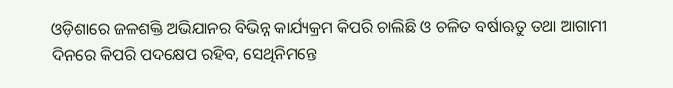ଓଡ଼ିଶାରେ ଜଳଶକ୍ତି ଅଭିଯାନର ବିଭିନ୍ନ କାର୍ଯ୍ୟକ୍ରମ କିପରି ଚାଲିଛି ଓ ଚଳିତ ବର୍ଷାଋତୁ ତଥା ଆଗାମୀ ଦିନରେ କିପରି ପଦକ୍ଷେପ ରହିବ, ସେଥିନିମନ୍ତେ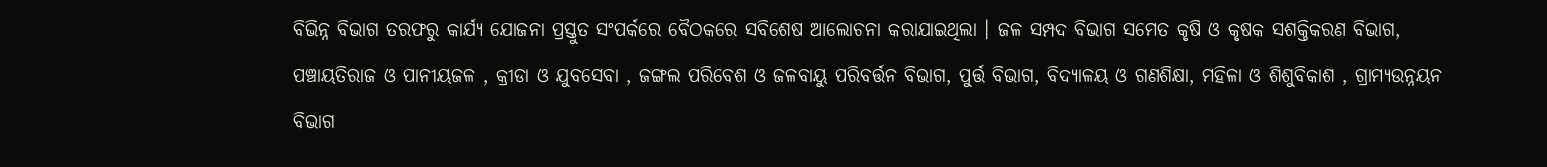ବିଭିନ୍ନ ବିଭାଗ ତରଫରୁ କାର୍ଯ୍ୟ ଯୋଜନା ପ୍ରସ୍ତୁତ ସଂପର୍କରେ ବୈଠକରେ ସବିଶେଷ ଆଲୋଚନା କରାଯାଇଥିଲା । ଜଳ ସମ୍ପଦ ବିଭାଗ ସମେତ କୃଷି ଓ କୃଷକ ସଶକ୍ତିକରଣ ବିଭାଗ, ପଞ୍ଚାୟତିରାଜ ଓ ପାନୀୟଜଳ , କ୍ରୀଡା ଓ ଯୁବସେବା , ଜଙ୍ଗଲ ପରିବେଶ ଓ ଜଳବାୟୁ ପରିବର୍ତ୍ତନ ବିଭାଗ, ପୁର୍ତ୍ତ ବିଭାଗ, ବିଦ୍ୟାଳୟ ଓ ଗଣଶିକ୍ଷା, ମହିଳା ଓ ଶିଶୁବିକାଶ , ଗ୍ରାମ୍ୟଉନ୍ନୟନ ବିଭାଗ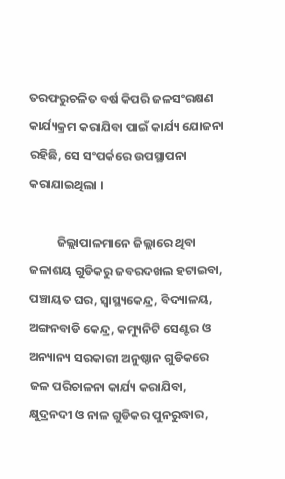ତରଫରୁଚଳିତ ବର୍ଷ କିପରି ଜଳସଂରକ୍ଷଣ କାର୍ଯ୍ୟକ୍ରମ କରାଯିବା ପାଇଁ କାର୍ଯ୍ୟ ଯୋଜନା ରହିଛି, ସେ ସଂପର୍କରେ ଉପସ୍ଥାପନା କରାଯାଇଥିଲା ।

          ଜିଲ୍ଲାପାଳମାନେ ଜିଲ୍ଲାରେ ଥିବା ଜଳାଶୟ ଗୁଡିକରୁ ଜବରଦଖଲ ହଟାଇବା, ପଞ୍ଚାୟତ ଘର, ସ୍ୱାସ୍ଥ୍ୟକେନ୍ଦ୍ର, ବିଦ୍ୟାଳୟ, ଅଙ୍ଗନବାଡି କେନ୍ଦ୍ର, କମ୍ୟୁନିଟି ସେଣ୍ଟର ଓ ଅନ୍ୟାନ୍ୟ ସରକାରୀ ଅନୁଷ୍ଠାନ ଗୁଡିକରେ ଜଳ ପରିଚାଳନା କାର୍ଯ୍ୟ କରାଯିବା, କ୍ଷୁଦ୍ରନଦୀ ଓ ନାଳ ଗୁଡିକର ପୁନରୁଦ୍ଧାର,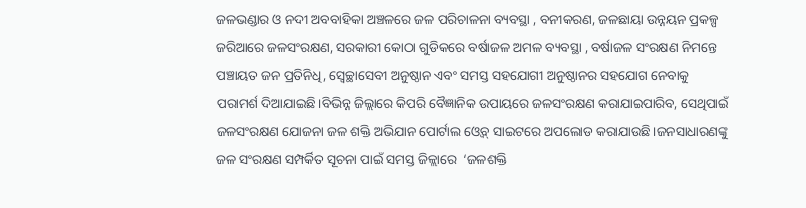ଜଳଭଣ୍ଡାର ଓ ନଦୀ ଅବବାହିକା ଅଞ୍ଚଳରେ ଜଳ ପରିଚାଳନା ବ୍ୟବସ୍ଥା , ବନୀକରଣ, ଜଳଛାୟା ଉନ୍ନୟନ ପ୍ରକଳ୍ପ ଜରିଆରେ ଜଳସଂରକ୍ଷଣ, ସରକାରୀ କୋଠା ଗୁଡିକରେ ବର୍ଷାଜଳ ଅମଳ ବ୍ୟବସ୍ଥା , ବର୍ଷାଜଳ ସଂରକ୍ଷଣ ନିମନ୍ତେ ପଞ୍ଚାୟତ ଜନ ପ୍ରତିନିଧି, ସ୍ୱେଚ୍ଛାସେବୀ ଅନୁଷ୍ଠାନ ଏବଂ ସମସ୍ତ ସହଯୋଗୀ ଅନୁଷ୍ଠାନର ସହଯୋଗ ନେବାକୁ ପରାମର୍ଶ ଦିଆଯାଇଛି।ବିଭିନ୍ନ ଜିଲ୍ଲାରେ କିପରି ବୈଜ୍ଞାନିକ ଉପାୟରେ ଜଳସଂରକ୍ଷଣ କରାଯାଇପାରିବ, ସେଥିପାଇଁ ଜଳସଂରକ୍ଷଣ ଯୋଜନା ଜଳ ଶକ୍ତି ଅଭିଯାନ ପୋର୍ଟାଲ ଓ୍ୱେବ୍ ସାଇଟରେ ଅପଲୋଡ କରାଯାଉଛି।ଜନସାଧାରଣଙ୍କୁ ଜଳ ସଂରକ୍ଷଣ ସମ୍ପର୍କିତ ସୂଚନା ପାଇଁ ସମସ୍ତ ଜିଳ୍ଲାରେ  ‘ଜଳଶକ୍ତି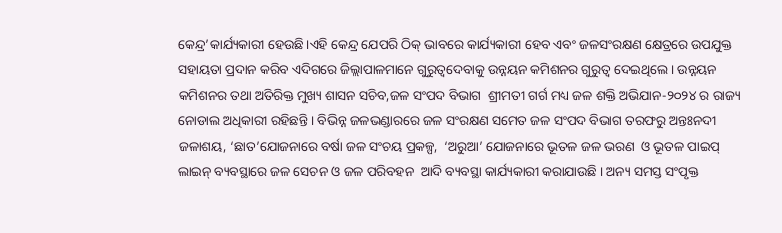କେନ୍ଦ୍ର’କାର୍ଯ୍ୟକାରୀ ହେଉଛି।ଏହି କେନ୍ଦ୍ର ଯେପରି ଠିକ୍ ଭାବରେ କାର୍ଯ୍ୟକାରୀ ହେବ ଏବଂ ଜଳସଂରକ୍ଷଣ କ୍ଷେତ୍ରରେ ଉପଯୁକ୍ତ ସହାୟତା ପ୍ରଦାନ କରିବ ଏଦିଗରେ ଜିଲ୍ଲାପାଳମାନେ ଗୁରୁତ୍ୱଦେବାକୁ ଉନ୍ନୟନ କମିଶନର ଗୁରୁତ୍ୱ ଦେଇଥିଲେ । ଉନ୍ନୟନ କମିଶନର ତଥା ଅତିରିକ୍ତ ମୁଖ୍ୟ ଶାସନ ସଚିବ,ଜଳ ସଂପଦ ବିଭାଗ  ଶ୍ରୀମତୀ ଗର୍ଗ ମଧ୍ୟ ଜଳ ଶକ୍ତି ଅଭିଯାନ-୨୦୨୪ ର ରାଜ୍ୟ ନୋଡାଲ ଅଧିକାରୀ ରହିଛନ୍ତି । ବିଭିନ୍ନ ଜଳଭଣ୍ଡାରରେ ଜଳ ସଂରକ୍ଷଣ ସମେତ ଜଳ ସଂପଦ ବିଭାଗ ତରଫରୁ ଅନ୍ତଃନଦୀ ଜଳାଶୟ, ‘ଛାତ’ଯୋଜନାରେ ବର୍ଷା ଜଳ ସଂଚୟ ପ୍ରକଳ୍ପ,  ‘ଅରୁଆ’ ଯୋଜନାରେ ଭୂତଳ ଜଳ ଭରଣ  ଓ ଭୂତଳ ପାଇପ୍ ଲାଇନ୍ ବ୍ୟବସ୍ଥାରେ ଜଳ ସେଚନ ଓ ଜଳ ପରିବହନ  ଆଦି ବ୍ୟବସ୍ଥା କାର୍ଯ୍ୟକାରୀ କରାଯାଉଛି । ଅନ୍ୟ ସମସ୍ତ ସଂପୃକ୍ତ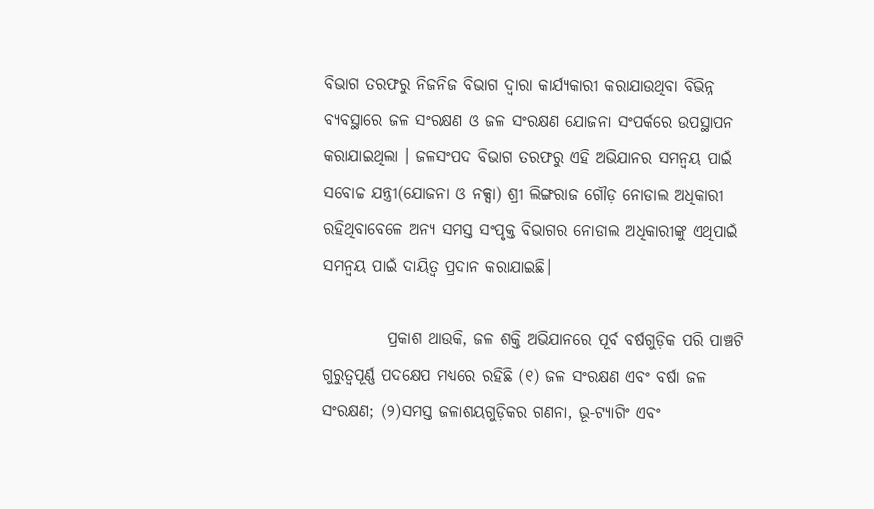ବିଭାଗ ତରଫରୁ ନିଜନିଜ ବିଭାଗ ଦ୍ୱାରା କାର୍ଯ୍ୟକାରୀ କରାଯାଉଥିବା ବିଭିନ୍ନ ବ୍ୟବସ୍ଥାରେ ଜଳ ସଂରକ୍ଷଣ ଓ ଜଳ ସଂରକ୍ଷଣ ଯୋଜନା ସଂପର୍କରେ ଉପସ୍ଥାପନ କରାଯାଇଥିଲା । ଜଳସଂପଦ ବିଭାଗ ତରଫରୁ ଏହି ଅଭିଯାନର ସମନ୍ୱୟ ପାଇଁ ସବୋଚ୍ଚ ଯନ୍ତ୍ରୀ(ଯୋଜନା ଓ ନକ୍ସା) ଶ୍ରୀ ଲିଙ୍ଗରାଜ ଗୌଡ଼ ନୋଡାଲ ଅଧିକାରୀ ରହିଥିବାବେଳେ ଅନ୍ୟ ସମସ୍ତ ସଂପୃକ୍ତ ବିଭାଗର ନୋଡାଲ ଅଧିକାରୀଙ୍କୁ ଏଥିପାଇଁ ସମନ୍ୱୟ ପାଇଁ ଦାୟିତ୍ୱ ପ୍ରଦାନ କରାଯାଇଛି।

          ପ୍ରକାଶ ଥାଉକି, ଜଳ ଶକ୍ତି ଅଭିଯାନରେ ପୂର୍ବ ବର୍ଷଗୁଡ଼ିକ ପରି ପାଞ୍ଚଟି ଗୁରୁତ୍ୱପୂର୍ଣ୍ଣ ପଦକ୍ଷେପ ମଧ୍ୟରେ ରହିଛି (୧) ଜଳ ସଂରକ୍ଷଣ ଏବଂ ବର୍ଷା ଜଳ ସଂରକ୍ଷଣ; (୨)ସମସ୍ତ ଜଳାଶୟଗୁଡ଼ିକର ଗଣନା, ଭୂ-ଟ୍ୟାଗିଂ ଏବଂ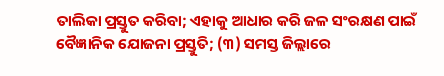ତାଲିକା ପ୍ରସ୍ତୁତ କରିବା; ଏହାକୁ ଆଧାର କରି ଜଳ ସଂରକ୍ଷଣ ପାଇଁ ବୈଜ୍ଞାନିକ ଯୋଜନା ପ୍ରସ୍ତୁତି; (୩) ସମସ୍ତ ଜିଲ୍ଲାରେ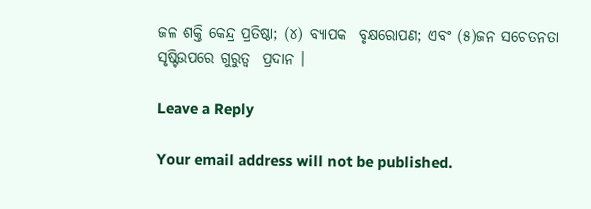ଜଳ ଶକ୍ତି କେନ୍ଦ୍ର ପ୍ରତିଷ୍ଠା; (୪) ବ୍ୟାପକ  ବୃକ୍ଷରୋପଣ; ଏବଂ (୫)ଜନ ସଚେତନତା ସୃଷ୍ଟିଉପରେ ଗୁରୁତ୍ୱ  ପ୍ରଦାନ ।

Leave a Reply

Your email address will not be published.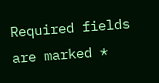Required fields are marked *